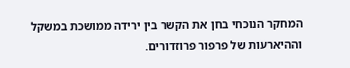המחקר הנוכחי בחן את הקשר בין ירידה ממושכת במשקל וההיארעות של פרפור פרוזדורים.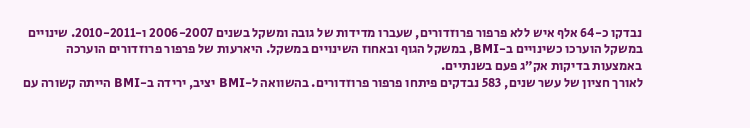נבדקו כ-64 אלף איש ללא פרפור פרוזדורים, שעברו מדידות של גובה ומשקל בשנים 2006-2007 ו-2010-2011. שינויים במשקל הוערכו כשינויים ב-BMI, במשקל הגוף ובאחוז השינויים במשקל. היארעות של פרפור פרוזדורים הוערכה באמצעות בדיקות אק”ג פעם בשנתיים.
לאורך חציון של עשר שנים, 583 נבדקים פיתחו פרפור פרוזדורים. בהשוואה ל-BMI יציב, ירידה ב-BMI הייתה קשורה עם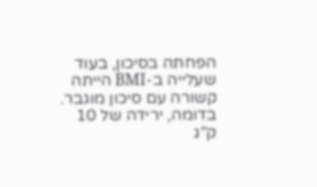הפחתה בסיכון, בעוד שעלייה ב-BMI הייתה קשורה עם סיכון מוגבר. בדומה, ירידה של 10 ק”ג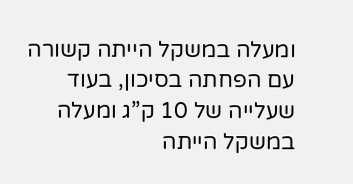ומעלה במשקל הייתה קשורה עם הפחתה בסיכון, בעוד שעלייה של 10 ק”ג ומעלה במשקל הייתה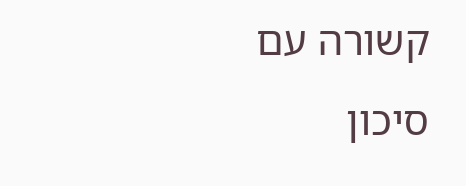קשורה עם סיכון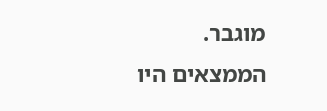מוגבר.
הממצאים היו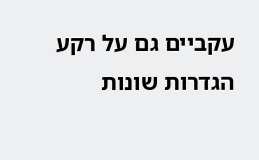עקביים גם על רקע הגדרות שונות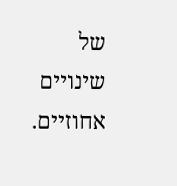של שינויים אחוזיים.